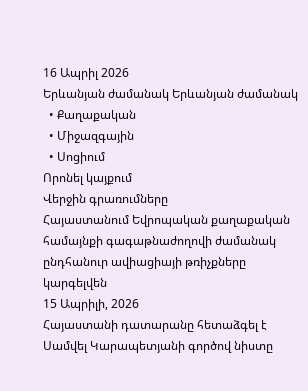16 Ապրիլ 2026
Երևանյան ժամանակ Երևանյան ժամանակ
  • Քաղաքական
  • Միջազգային
  • Սոցիում
Որոնել կայքում
Վերջին գրառումները
Հայաստանում Եվրոպական քաղաքական համայնքի գագաթնաժողովի ժամանակ ընդհանուր ավիացիայի թռիչքները կարգելվեն
15 Ապրիլի, 2026
Հայաստանի դատարանը հետաձգել է Սամվել Կարապետյանի գործով նիստը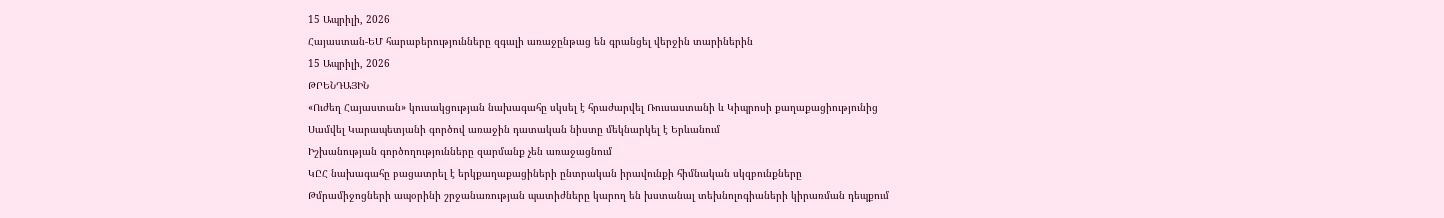15 Ապրիլի, 2026
Հայաստան-ԵՄ հարաբերությունները զգալի առաջընթաց են գրանցել վերջին տարիներին
15 Ապրիլի, 2026
ԹՐԵՆԴԱՅԻՆ
«Ուժեղ Հայաստան» կուսակցության նախագահը սկսել է հրաժարվել Ռուսաստանի և Կիպրոսի քաղաքացիությունից
Սամվել Կարապետյանի գործով առաջին դատական նիստը մեկնարկել է Երևանում
Իշխանության գործողությունները զարմանք չեն առաջացնում
ԿԸՀ նախագահը բացատրել է երկքաղաքացիների ընտրական իրավունքի հիմնական սկզբունքները
Թմրամիջոցների ապօրինի շրջանառության պատիժները կարող են խստանալ տեխնոլոգիաների կիրառման դեպքում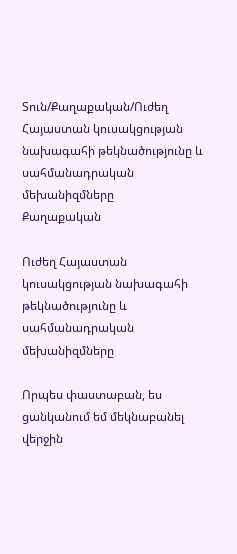Տուն/Քաղաքական/Ուժեղ Հայաստան կուսակցության նախագահի թեկնածությունը և սահմանադրական մեխանիզմները
Քաղաքական

Ուժեղ Հայաստան կուսակցության նախագահի թեկնածությունը և սահմանադրական մեխանիզմները

Որպես փաստաբան, ես ցանկանում եմ մեկնաբանել վերջին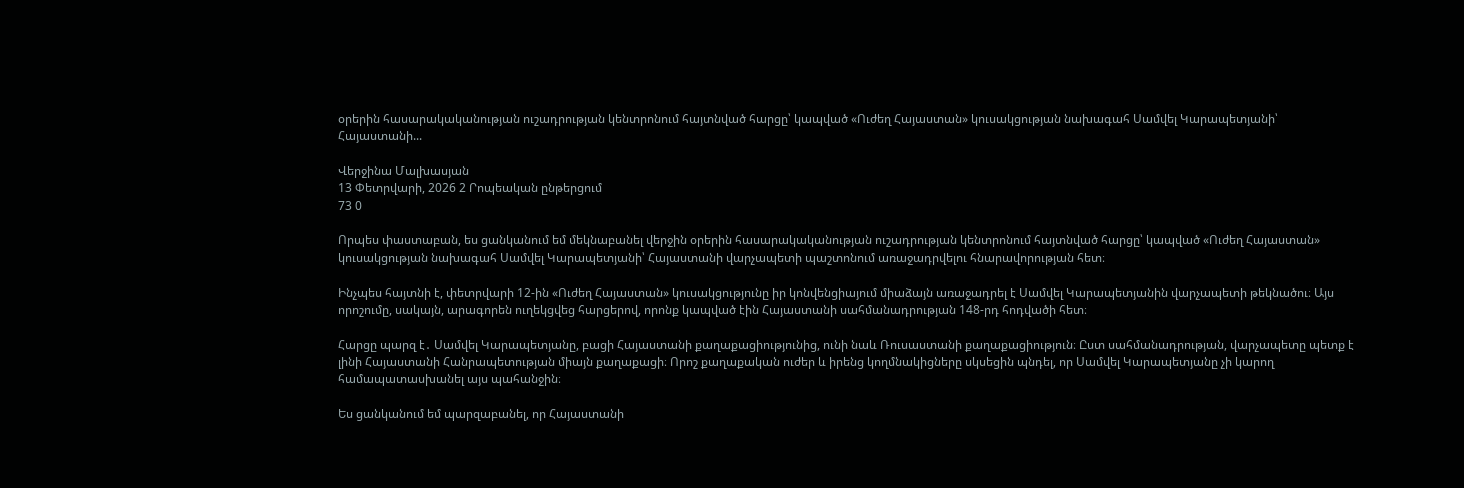օրերին հասարակականության ուշադրության կենտրոնում հայտնված հարցը՝ կապված «Ուժեղ Հայաստան» կուսակցության նախագահ Սամվել Կարապետյանի՝ Հայաստանի...

Վերջինա Մալխասյան
13 Փետրվարի, 2026 2 Րոպեական ընթերցում
73 0

Որպես փաստաբան, ես ցանկանում եմ մեկնաբանել վերջին օրերին հասարակականության ուշադրության կենտրոնում հայտնված հարցը՝ կապված «Ուժեղ Հայաստան» կուսակցության նախագահ Սամվել Կարապետյանի՝ Հայաստանի վարչապետի պաշտոնում առաջադրվելու հնարավորության հետ։

Ինչպես հայտնի է, փետրվարի 12-ին «Ուժեղ Հայաստան» կուսակցությունը իր կոնվենցիայում միաձայն առաջադրել է Սամվել Կարապետյանին վարչապետի թեկնածու։ Այս որոշումը, սակայն, արագորեն ուղեկցվեց հարցերով, որոնք կապված էին Հայաստանի սահմանադրության 148-րդ հոդվածի հետ։

Հարցը պարզ է․ Սամվել Կարապետյանը, բացի Հայաստանի քաղաքացիությունից, ունի նաև Ռուսաստանի քաղաքացիություն։ Ըստ սահմանադրության, վարչապետը պետք է լինի Հայաստանի Հանրապետության միայն քաղաքացի։ Որոշ քաղաքական ուժեր և իրենց կողմնակիցները սկսեցին պնդել, որ Սամվել Կարապետյանը չի կարող համապատասխանել այս պահանջին։

Ես ցանկանում եմ պարզաբանել, որ Հայաստանի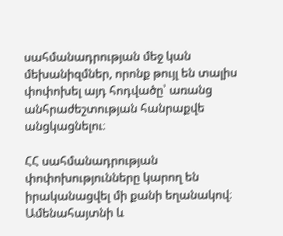սահմանադրության մեջ կան մեխանիզմներ, որոնք թույլ են տալիս փոփոխել այդ հոդվածը՝ առանց անհրաժեշտության հանրաքվե անցկացնելու։

ՀՀ սահմանադրության փոփոխությունները կարող են իրականացվել մի քանի եղանակով։ Ամենահայտնի և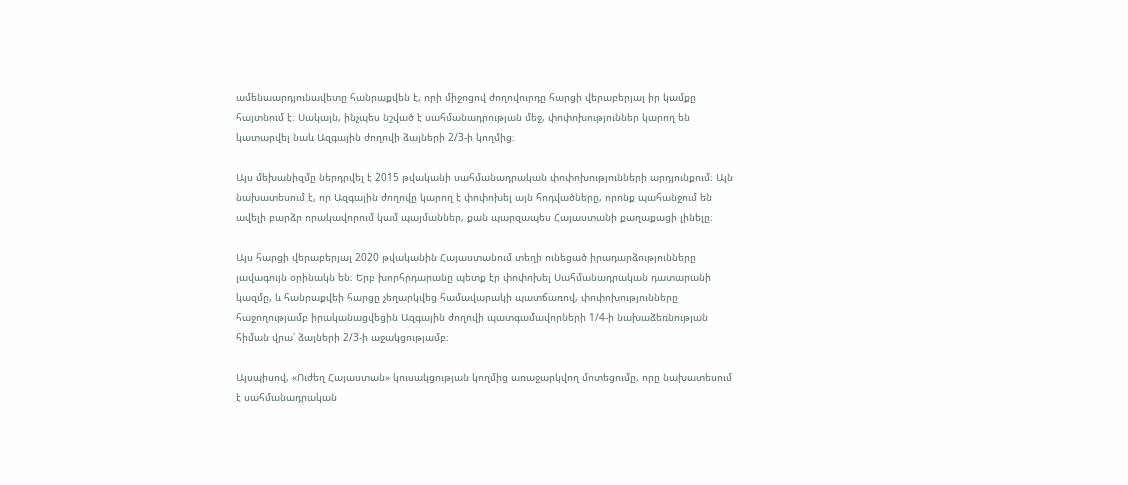ամենաարդյունավետը հանրաքվեն է, որի միջոցով ժողովուրդը հարցի վերաբերյալ իր կամքը հայտնում է։ Սակայն, ինչպես նշված է սահմանադրության մեջ, փոփոխություններ կարող են կատարվել նաև Ազգային ժողովի ձայների 2/3-ի կողմից։

Այս մեխանիզմը ներդրվել է 2015 թվականի սահմանադրական փոփոխությունների արդյունքում։ Այն նախատեսում է, որ Ազգային ժողովը կարող է փոփոխել այն հոդվածները, որոնք պահանջում են ավելի բարձր որակավորում կամ պայմաններ, քան պարզապես Հայաստանի քաղաքացի լինելը։

Այս հարցի վերաբերյալ 2020 թվականին Հայաստանում տեղի ունեցած իրադարձությունները լավագույն օրինակն են։ Երբ խորհրդարանը պետք էր փոփոխել Սահմանադրական դատարանի կազմը, և հանրաքվեի հարցը չեղարկվեց համավարակի պատճառով, փոփոխությունները հաջողությամբ իրականացվեցին Ազգային ժողովի պատգամավորների 1/4-ի նախաձեռնության հիման վրա՝ ձայների 2/3-ի աջակցությամբ։

Այսպիսով, «Ուժեղ Հայաստան» կուսակցության կողմից առաջարկվող մոտեցումը, որը նախատեսում է սահմանադրական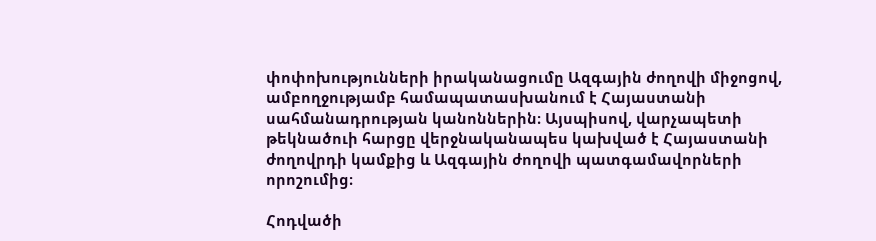փոփոխությունների իրականացումը Ազգային ժողովի միջոցով, ամբողջությամբ համապատասխանում է Հայաստանի սահմանադրության կանոններին։ Այսպիսով, վարչապետի թեկնածուի հարցը վերջնականապես կախված է Հայաստանի ժողովրդի կամքից և Ազգային ժողովի պատգամավորների որոշումից։

Հոդվածի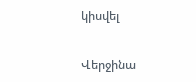կիսվել

Վերջինա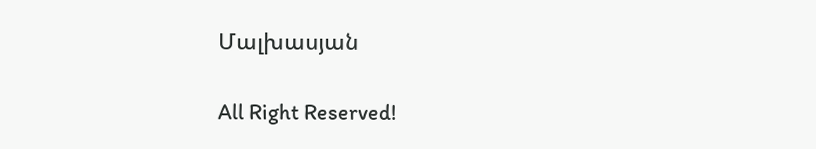Մալխասյան

All Right Reserved!